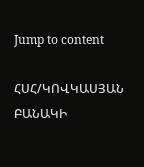Jump to content

ՀՍՀ/ԿՈՎԿԱՍՅԱՆ ԲԱՆԱԿԻ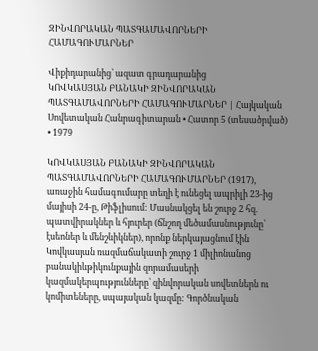ԶԻՆՎՈՐԱԿԱՆ ՊԱՏԳԱՄԱՎՈՐՆԵՐԻ ՀԱՄԱԳՈՒՄԱՐՆԵՐ

Վիքիդարանից՝ ազատ գրադարանից
ԿՈՎԿԱՍՅԱՆ ԲԱՆԱԿԻ ԶԻՆՎՈՐԱԿԱՆ ՊԱՏԳԱՄԱՎՈՐՆԵՐԻ ՀԱՄԱԳՈՒՄԱՐՆԵՐ | Հայկական Սովետական Հանրագիտարան • Հատոր 5 (տեսածրված) • 1979

ԿՈՎԿԱՍՅԱՆ ԲԱՆԱԿԻ ԶԻՆՎՈՐԱԿԱՆ ՊԱՏԳԱՄԱՎՈՐՆԵՐԻ ՀԱՄԱԳՈՒՄԱՐՆԵՐ (1917), առաջին համագումարը տեղի է ունեցել ապրիլի 23-ից մայիսի 24-ը, Թիֆլիսում: Մասնակցել են շուրջ 2 հզ. պատվիրակներ և հյուրեր (ճնշող մեծամասնությունը՝ էսեոներ և մենշևիկներ), որոնք ներկայացնում էին Կովկասյան ռազմաճակատի շուրջ 1 միլիոնանոց բանակիևթիկունքային զորամասերի կազմակերպությունները՝ զինվորական սովետներն ու կոմիտեները, սպայական կազմը: Գործնական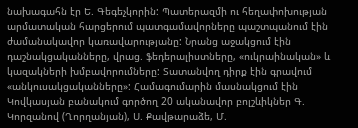նախագահն էր Ե. Գեգեչկորին: Պատերազմի ու հեղափոխության արմատական հարցերում պատգամավորները պաշտպանում էին ժամանակավոր կառավարությանը: Նրանց աջակցում էին դաշնակցականները, վրաց. ֆեդերալիստները, «ուկրաինական» և կազակների խմբավորումները: Տատանվող դիրք էին գրավում «անկուսակցականները»: Համագումարին մասնակցում էին Կովկասյան բանակում գործող 20 ականավոր բոլշևիկներ Գ. Կորզանով (Ղորղանյան), Ս. Քավթարաձե, Մ.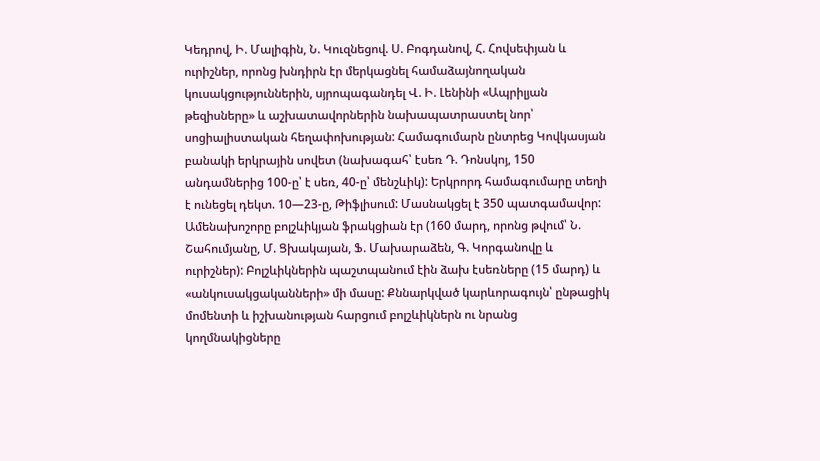Կեդրով, Ի. Մալիգին, Ն. Կուզնեցով. Ս. Բոգդանով, Հ. Հովսեփյան և ուրիշներ, որոնց խնդիրն էր մերկացնել համաձայնողական կուսակցություններին, սյրոպագանդել Վ. Ի. Լենինի «Ապրիլյան թեզիսները» և աշխատավորներին նախապատրաստել նոր՝ սոցիալիստական հեղափոխության: Համագումարն ընտրեց Կովկասյան բանակի երկրային սովետ (նախագահ՝ էսեռ Դ. Դոնսկոյ, 150 անդամներից 100-ը՝ է սեռ, 40-ը՝ մենշևիկ): Երկրորդ համագումարը տեղի է ունեցել դեկտ. 10—23-ը, Թիֆլիսում: Մասնակցել է 350 պատգամավոր: Ամենախոշորը բոլշևիկյան ֆրակցիան էր (160 մարդ, որոնց թվում՝ Ն. Շահումյանը, Մ. Ցխակայան, Ֆ. Մախարաձեն, Գ. Կորգանովը և ուրիշներ): Բոլշևիկներին պաշտպանում էին ձախ էսեռները (15 մարդ) և «անկուսակցականների» մի մասը: Քննարկված կարևորագույն՝ ընթացիկ մոմենտի և իշխանության հարցում բոլշևիկներն ու նրանց կողմնակիցները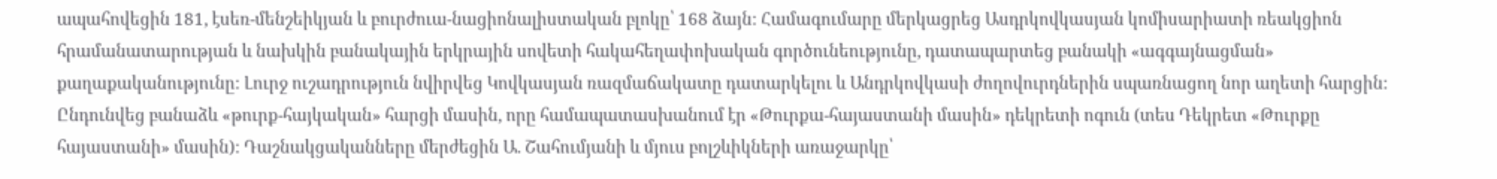ապահովեցին 181, էսեռ-մենշեիկյան և բուրժուա-նացիոնալիստական բլոկը՝ 168 ձայն: Համագումարը մերկացրեց Ասդրկովկասյան կոմիսարիատի ռեակցիոն հրամանատարության և նախկին բանակային երկրային սովետի հակահեղափոխական գործունեությունը, դատապարտեց բանակի «ագգայնացման» քաղաքականությունը: Լուրջ ուշադրություն նվիրվեց Կովկասյան ռազմաճակատը դատարկելու և Անդրկովկասի ժողովուրդներին սպառնացող նոր աղետի հարցին: Ընդունվեց բանաձև «թուրք-հայկական» հարցի մասին, որը համապատասխանում էր «Թուրքա-հայաստանի մասին» դեկրետի ոգուն (տես Դեկրետ «Թուրքը հայաստանի» մասին): Դաշնակցականները մերժեցին Ա. Շահումյանի և մյուս բոլշևիկների առաջարկը՝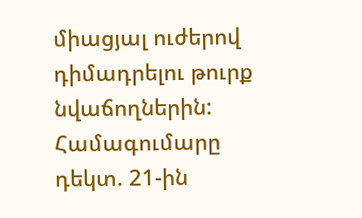միացյալ ուժերով դիմադրելու թուրք նվաճողներին: Համագումարը դեկտ. 21-ին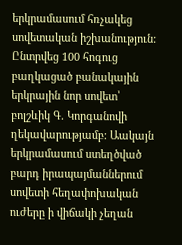երկրամասում հռչակեց սովետական իշխանություն: Ընտրվեց 100 հոգուց բաղկացած բանակային երկրային նոր սովետ՝ բոլշևիկ Գ. Կորգանովի ղեկավարությամբ: Աակայն երկրամասում ստեղծված բարդ իրապայմաններում սովետի հեղափոխական ուժերը ի վիճակի չեղան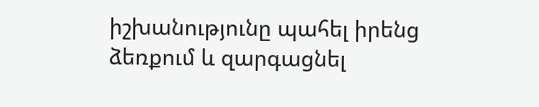իշխանությունը պահել իրենց ձեռքում և զարգացնել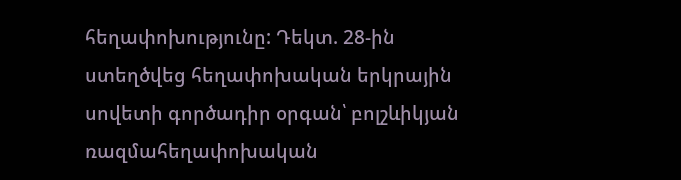հեղափոխությունը: Դեկտ. 28-ին ստեղծվեց հեղափոխական երկրային սովետի գործադիր օրգան՝ բոլշևիկյան ռազմահեղափոխական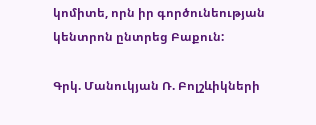կոմիտե, որն իր գործունեության կենտրոն ընտրեց Բաքուն:

Գրկ. Մանուկյան Ռ. Բոլշևիկների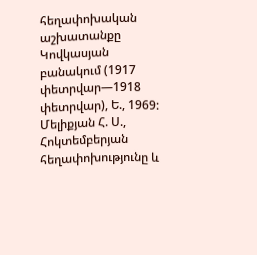հեղափոխական աշխատանքը Կովկասյան բանակում (1917 փետրվար—1918 փետրվար), Ե., 1969: Մելիքյան Հ. Ս., Հոկտեմբերյան հեղափոխությունը և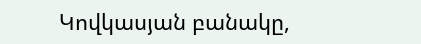Կովկասյան բանակը,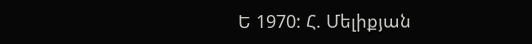Ե 1970: Հ. Մելիքյան